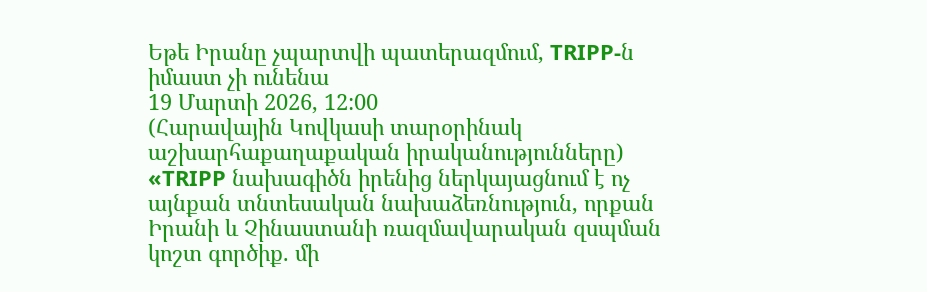Եթե Իրանը չպարտվի պատերազմում, TRIPP-ն իմաստ չի ունենա
19 Մարտի 2026, 12:00
(Հարավային Կովկասի տարօրինակ աշխարհաքաղաքական իրականությունները)
«TRIPP նախագիծն իրենից ներկայացնում է ոչ այնքան տնտեսական նախաձեռնություն, որքան Իրանի և Չինաստանի ռազմավարական զսպման կոշտ գործիք. մի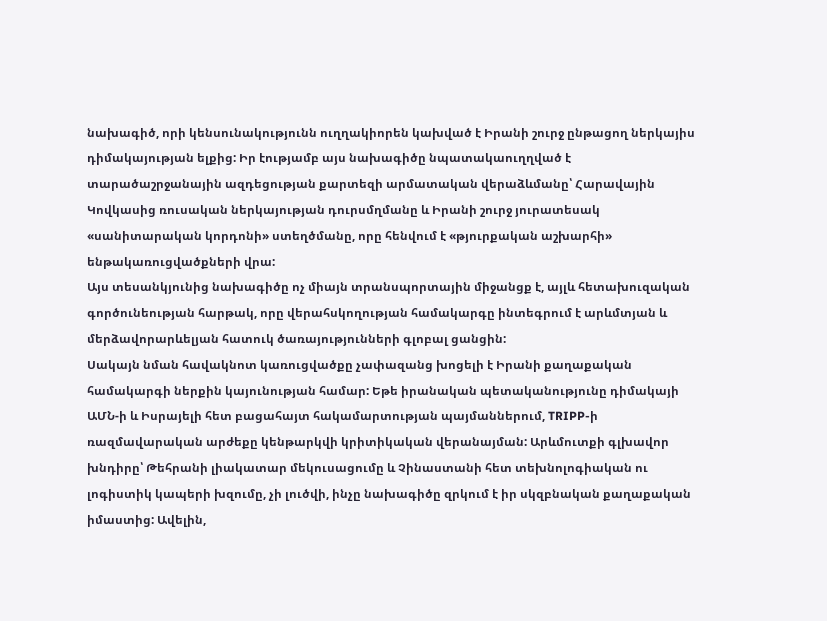նախագիծ, որի կենսունակությունն ուղղակիորեն կախված է Իրանի շուրջ ընթացող ներկայիս դիմակայության ելքից: Իր էությամբ այս նախագիծը նպատակաուղղված է տարածաշրջանային ազդեցության քարտեզի արմատական վերաձևմանը՝ Հարավային Կովկասից ռուսական ներկայության դուրսմղմանը և Իրանի շուրջ յուրատեսակ «սանիտարական կորդոնի» ստեղծմանը, որը հենվում է «թյուրքական աշխարհի» ենթակառուցվածքների վրա:
Այս տեսանկյունից նախագիծը ոչ միայն տրանսպորտային միջանցք է, այլև հետախուզական գործունեության հարթակ, որը վերահսկողության համակարգը ինտեգրում է արևմտյան և մերձավորարևելյան հատուկ ծառայությունների գլոբալ ցանցին:
Սակայն նման հավակնոտ կառուցվածքը չափազանց խոցելի է Իրանի քաղաքական համակարգի ներքին կայունության համար: Եթե իրանական պետականությունը դիմակայի ԱՄՆ-ի և Իսրայելի հետ բացահայտ հակամարտության պայմաններում, TRIPP-ի ռազմավարական արժեքը կենթարկվի կրիտիկական վերանայման: Արևմուտքի գլխավոր խնդիրը՝ Թեհրանի լիակատար մեկուսացումը և Չինաստանի հետ տեխնոլոգիական ու լոգիստիկ կապերի խզումը, չի լուծվի, ինչը նախագիծը զրկում է իր սկզբնական քաղաքական իմաստից: Ավելին,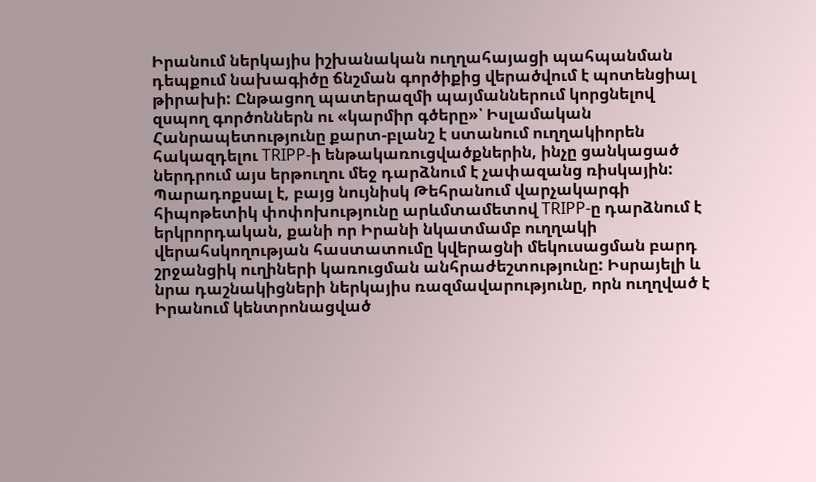Իրանում ներկայիս իշխանական ուղղահայացի պահպանման դեպքում նախագիծը ճնշման գործիքից վերածվում է պոտենցիալ թիրախի: Ընթացող պատերազմի պայմաններում կորցնելով զսպող գործոններն ու «կարմիր գծերը»՝ Իսլամական Հանրապետությունը քարտ-բլանշ է ստանում ուղղակիորեն հակազդելու TRIPP-ի ենթակառուցվածքներին, ինչը ցանկացած ներդրում այս երթուղու մեջ դարձնում է չափազանց ռիսկային:
Պարադոքսալ է, բայց նույնիսկ Թեհրանում վարչակարգի հիպոթետիկ փոփոխությունը արևմտամետով TRIPP-ը դարձնում է երկրորդական, քանի որ Իրանի նկատմամբ ուղղակի վերահսկողության հաստատումը կվերացնի մեկուսացման բարդ շրջանցիկ ուղիների կառուցման անհրաժեշտությունը: Իսրայելի և նրա դաշնակիցների ներկայիս ռազմավարությունը, որն ուղղված է Իրանում կենտրոնացված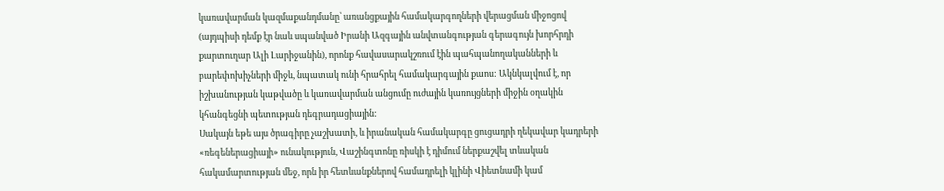կառավարման կազմաքանդմանը՝ առանցքային համակարգողների վերացման միջոցով (այդպիսի դեմք էր նաև սպանված Իրանի Ազգային անվտանգության գերագույն խորհրդի քարտուղար Ալի Լարիջանին), որոնք հավասարակշռում էին պահպանողականների և բարեփոխիչների միջև, նպատակ ունի հրահրել համակարգային քաոս: Ակնկալվում է, որ իշխանության կաթվածը և կառավարման անցումը ուժային կառույցների միջին օղակին կհանգեցնի պետության դեգրադացիային:
Սակայն եթե այս ծրագիրը չաշխատի, և իրանական համակարգը ցուցադրի ղեկավար կադրերի «ռեգեներացիայի» ունակություն, Վաշինգտոնը ռիսկի է դիմում ներքաշվել տևական հակամարտության մեջ, որն իր հետևանքներով համադրելի կլինի Վիետնամի կամ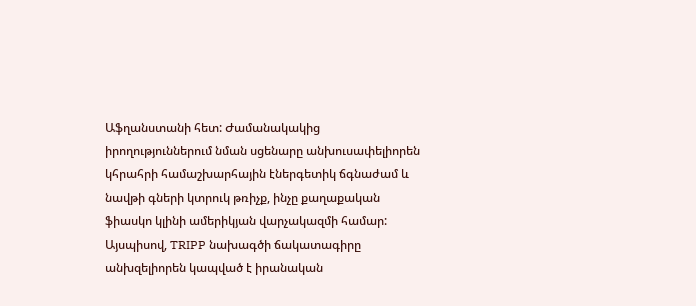Աֆղանստանի հետ: Ժամանակակից իրողություններում նման սցենարը անխուսափելիորեն կհրահրի համաշխարհային էներգետիկ ճգնաժամ և նավթի գների կտրուկ թռիչք, ինչը քաղաքական ֆիասկո կլինի ամերիկյան վարչակազմի համար: Այսպիսով, TRIPP նախագծի ճակատագիրը անխզելիորեն կապված է իրանական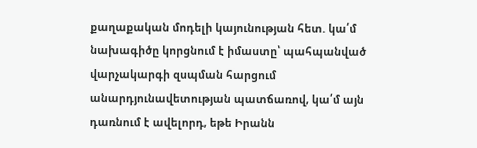քաղաքական մոդելի կայունության հետ. կա՛մ նախագիծը կորցնում է իմաստը՝ պահպանված վարչակարգի զսպման հարցում անարդյունավետության պատճառով, կա՛մ այն դառնում է ավելորդ, եթե Իրանն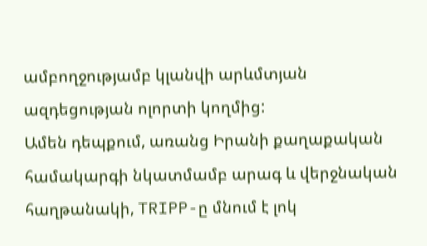ամբողջությամբ կլանվի արևմտյան ազդեցության ոլորտի կողմից:
Ամեն դեպքում, առանց Իրանի քաղաքական համակարգի նկատմամբ արագ և վերջնական հաղթանակի, TRIPP-ը մնում է լոկ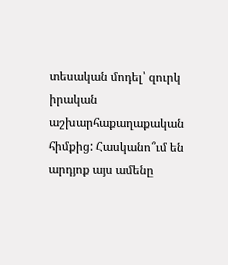տեսական մոդել՝ զուրկ իրական աշխարհաքաղաքական հիմքից: Հասկանո՞ւմ են արդյոք այս ամենը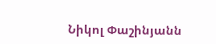Նիկոլ Փաշինյանն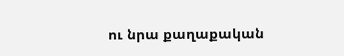ու նրա քաղաքական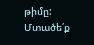թիմը:
Մտածե՛ք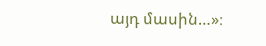այդ մասին…»։